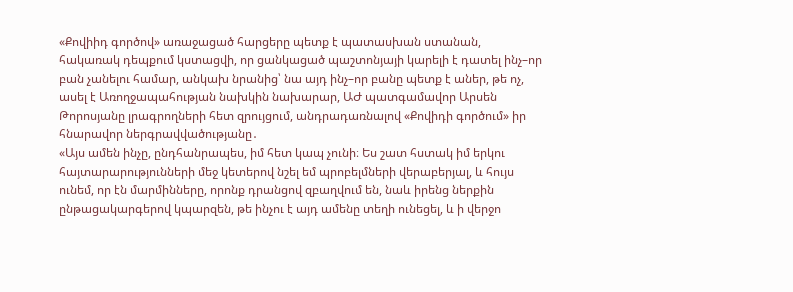«Քովիիդ գործով» առաջացած հարցերը պետք է պատասխան ստանան, հակառակ դեպքում կստացվի, որ ցանկացած պաշտոնյայի կարելի է դատել ինչ–որ բան չանելու համար, անկախ նրանից՝ նա այդ ինչ–որ բանը պետք է աներ, թե ոչ, ասել է Առողջապահության նախկին նախարար, ԱԺ պատգամավոր Արսեն Թորոսյանը լրագրողների հետ զրույցում, անդրադառնալով «Քովիդի գործում» իր հնարավոր ներգրավվածությանը․
«Այս ամեն ինչը, ընդհանրապես, իմ հետ կապ չունի։ Ես շատ հստակ իմ երկու հայտարարությունների մեջ կետերով նշել եմ պրոբելմների վերաբերյալ, և հույս ունեմ, որ էն մարմինները, որոնք դրանցով զբաղվում են, նաև իրենց ներքին ընթացակարգերով կպարզեն, թե ինչու է այդ ամենը տեղի ունեցել, և ի վերջո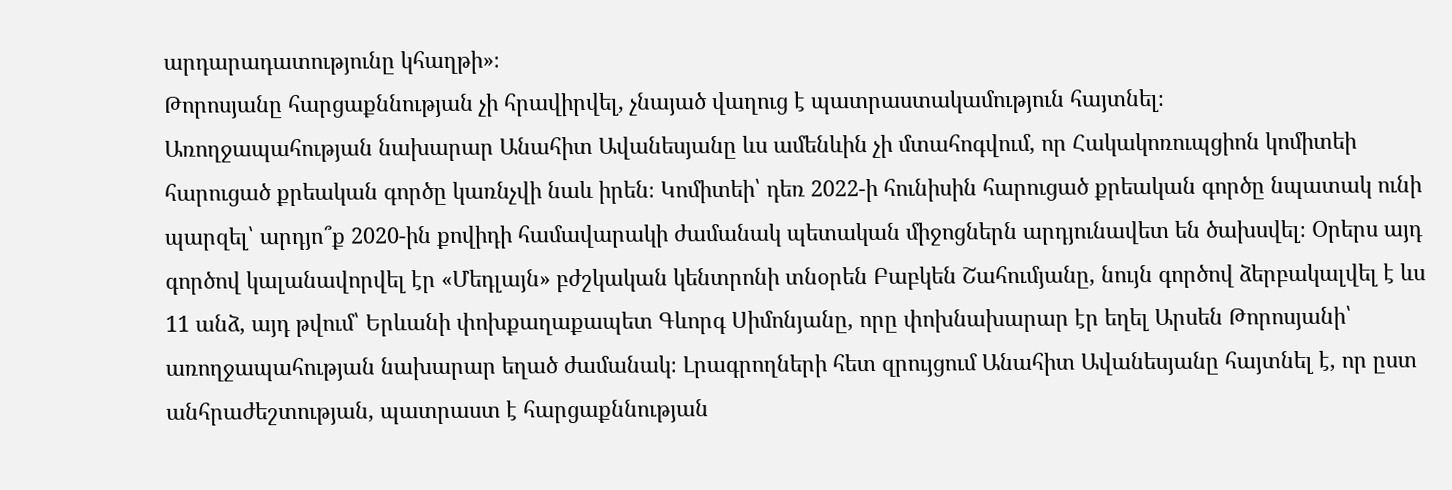արդարադատությունը կհաղթի»։
Թորոսյանը հարցաքննության չի հրավիրվել, չնայած վաղուց է պատրաստակամություն հայտնել։
Առողջապահության նախարար Անահիտ Ավանեսյանը ևս ամենևին չի մտահոգվում, որ Հակակոռուպցիոն կոմիտեի հարուցած քրեական գործը կառնչվի նաև իրեն։ Կոմիտեի՝ դեռ 2022-ի հունիսին հարուցած քրեական գործը նպատակ ունի պարզել՝ արդյո՞ք 2020-ին քովիդի համավարակի ժամանակ պետական միջոցներն արդյունավետ են ծախսվել։ Օրերս այդ գործով կալանավորվել էր «Մեդլայն» բժշկական կենտրոնի տնօրեն Բաբկեն Շահումյանը, նույն գործով ձերբակալվել է ևս 11 անձ, այդ թվում՝ Երևանի փոխքաղաքապետ Գևորգ Սիմոնյանը, որը փոխնախարար էր եղել Արսեն Թորոսյանի՝ առողջապահության նախարար եղած ժամանակ։ Լրագրողների հետ զրույցում Անահիտ Ավանեսյանը հայտնել է, որ ըստ անհրաժեշտության, պատրաստ է հարցաքննության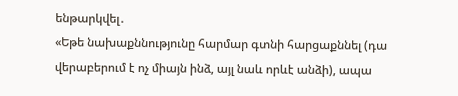ենթարկվել․
«Եթե նախաքննությունը հարմար գտնի հարցաքննել (դա վերաբերում է ոչ միայն ինձ, այլ նաև որևէ անձի), ապա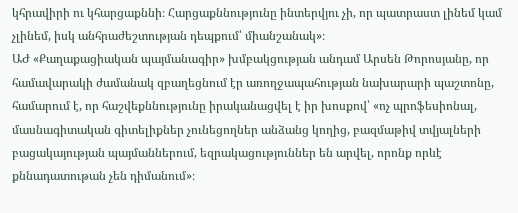կհրավիրի ու կհարցաքննի։ Հարցաքննությունը ինտերվյու չի, որ պատրաստ լինեմ կամ չլինեմ, իսկ անհրաժեշտության դեպքում՝ միանշանակ»։
ԱԺ «Քաղաքացիական պայմանագիր» խմբակցության անդամ Արսեն Թորոսյանը, որ համավարակի ժամանակ զբաղեցնում էր առողջապահության նախարարի պաշտոնը, համարում է, որ հաշվեքննությունը իրականացվել է իր խոսքով՝ «ոչ պրոֆեսիոնալ, մասնագիտական գիտելիքներ չունեցողներ անձանց կողից, բազմաթիվ տվյալների բացակայության պայմաններում, եզրակացություններ են արվել, որոնք որևէ քննադատութան չեն դիմանում»։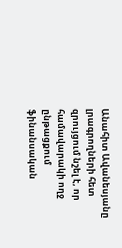Անահիտ Ավանեսյանը լրագրողների հետ զրույցում նշել է, որ համավարակի ողջ ընթացքում ֆինանսական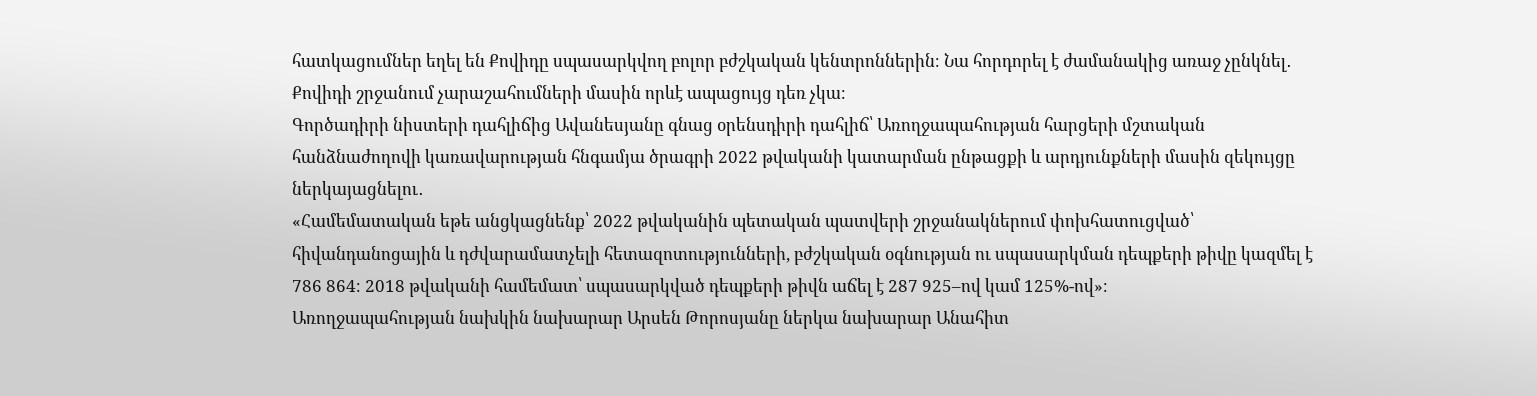հատկացումներ եղել են Քովիդը սպասարկվող բոլոր բժշկական կենտրոններին։ Նա հորդորել է ժամանակից առաջ չընկնել․ Քովիդի շրջանում չարաշահումների մասին որևէ ապացույց դեռ չկա։
Գործադիրի նիստերի դահլիճից Ավանեսյանը գնաց օրենսդիրի դահլիճ՝ Առողջապահության հարցերի մշտական հանձնաժողովի կառավարության հնգամյա ծրագրի 2022 թվականի կատարման ընթացքի և արդյունքների մասին զեկույցը ներկայացնելու․
«Համեմատական եթե անցկացնենք՝ 2022 թվականին պետական պատվերի շրջանակներում փոխհատուցված՝ հիվանդանոցային և դժվարամատչելի հետազոտությունների, բժշկական օգնության ու սպասարկման դեպքերի թիվը կազմել է 786 864։ 2018 թվականի համեմատ՝ սպասարկված դեպքերի թիվն աճել է 287 925–ով կամ 125%-ով»։
Առողջապահության նախկին նախարար Արսեն Թորոսյանը ներկա նախարար Անահիտ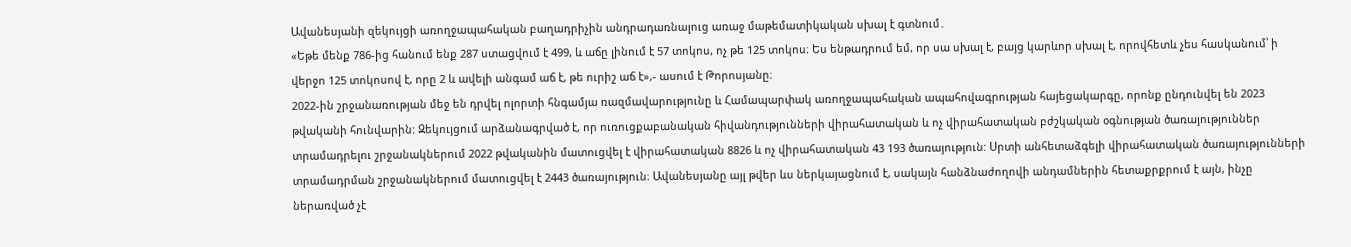Ավանեսյանի զեկույցի առողջապահական բաղադրիչին անդրադառնալուց առաջ մաթեմատիկական սխալ է գտնում․
«Եթե մենք 786-ից հանում ենք 287 ստացվում է 499, և աճը լինում է 57 տոկոս, ոչ թե 125 տոկոս։ Ես ենթադրում եմ, որ սա սխալ է, բայց կարևոր սխալ է, որովհետև չես հասկանում՝ ի վերջո 125 տոկոսով է, որը 2 և ավելի անգամ աճ է, թե ուրիշ աճ է»,- ասում է Թորոսյանը։
2022-ին շրջանառության մեջ են դրվել ոլորտի հնգամյա ռազմավարությունը և Համապարփակ առողջապահական ապահովագրության հայեցակարգը, որոնք ընդունվել են 2023 թվականի հունվարին: Զեկույցում արձանագրված է, որ ուռուցքաբանական հիվանդությունների վիրահատական և ոչ վիրահատական բժշկական օգնության ծառայություններ տրամադրելու շրջանակներում 2022 թվականին մատուցվել է վիրահատական 8826 և ոչ վիրահատական 43 193 ծառայություն: Սրտի անհետաձգելի վիրահատական ծառայությունների տրամադրման շրջանակներում մատուցվել է 2443 ծառայություն։ Ավանեսյանը այլ թվեր ևս ներկայացնում է, սակայն հանձնաժողովի անդամներին հետաքրքրում է այն, ինչը ներառված չէ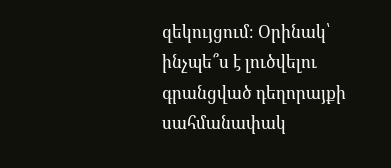զեկույցում։ Օրինակ՝ ինչպե՞ս է լուծվելու գրանցված դեղորայքի սահմանափակ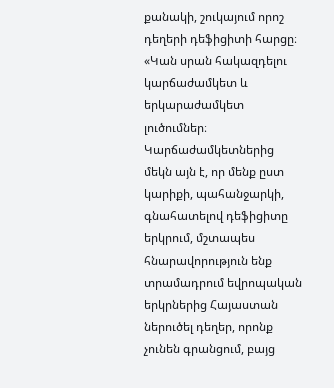քանակի, շուկայում որոշ դեղերի դեֆիցիտի հարցը։
«Կան սրան հակազդելու կարճաժամկետ և երկարաժամկետ լուծումներ։ Կարճաժամկետներից մեկն այն է, որ մենք ըստ կարիքի, պահանջարկի, գնահատելով դեֆիցիտը երկրում, մշտապես հնարավորություն ենք տրամադրում եվրոպական երկրներից Հայաստան ներուծել դեղեր, որոնք չունեն գրանցում, բայց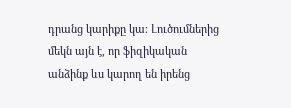դրանց կարիքը կա։ Լուծումներից մեկն այն է, որ ֆիզիկական անձինք ևս կարող են իրենց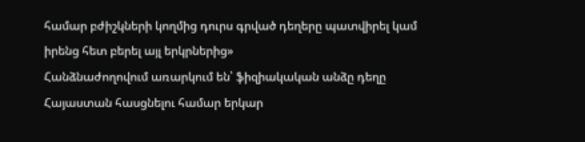համար բժիշկների կողմից դուրս գրված դեղերը պատվիրել կամ իրենց հետ բերել այլ երկրներից»
Հանձնաժողովում առարկում են՝ ֆիզիակական անձը դեղը Հայաստան հասցնելու համար երկար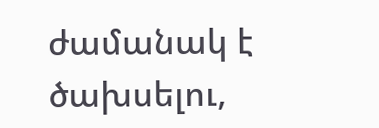ժամանակ է ծախսելու,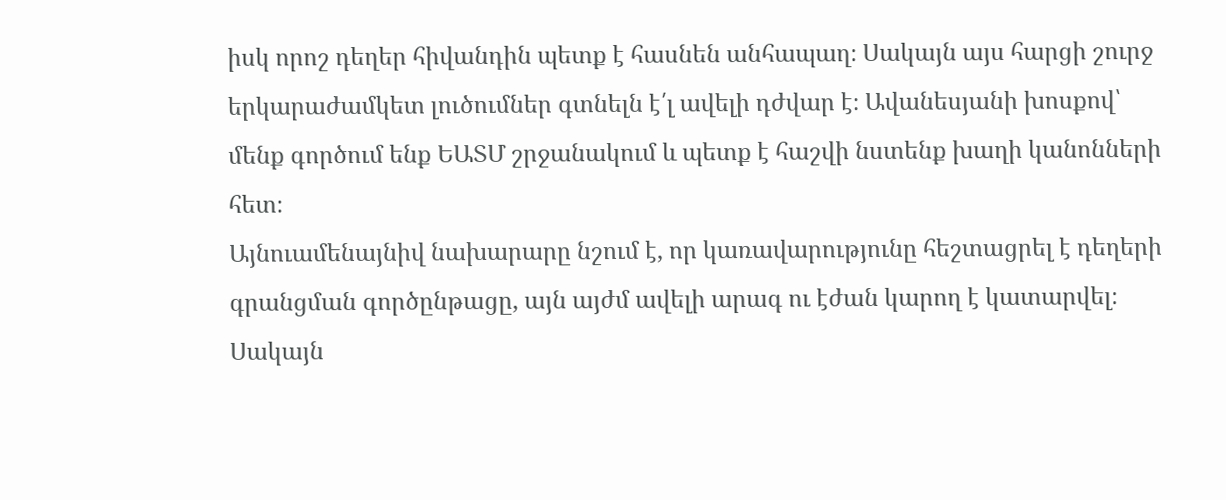իսկ որոշ դեղեր հիվանդին պետք է հասնեն անհապաղ։ Սակայն այս հարցի շուրջ երկարաժամկետ լուծումներ գտնելն է՛լ ավելի դժվար է։ Ավանեսյանի խոսքով՝ մենք գործում ենք ԵԱՏՄ շրջանակում և պետք է հաշվի նստենք խաղի կանոնների հետ։
Այնուամենայնիվ նախարարը նշում է, որ կառավարությունը հեշտացրել է դեղերի գրանցման գործընթացը, այն այժմ ավելի արագ ու էժան կարող է կատարվել։ Սակայն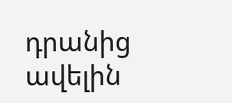դրանից ավելին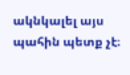ակնկալել այս պահին պետք չէ։